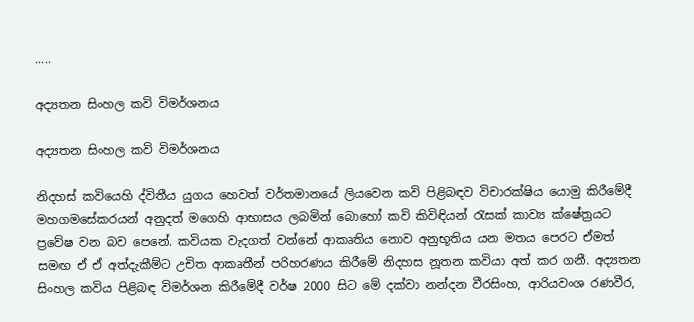.....

අද්‍යතන සිංහල කවි විමර්ශනය

අද්‍යතන සිංහල කවි විමර්ශනය

නිදහස් කවියෙහි ද්විතීය යුගය හෙවත් වර්තමානයේ ලියවෙන කවි පිළිබඳව විචාරක්ෂිය යොමු කිරීමේදී මහගමසේකරයන් අනුදත් මගෙහි ආභාසය ලබමින් බොහෝ කවි කිවිඳියන් රැසක් කාව්‍ය ක්ෂේත්‍රයට ප්‍රවේෂ වන බව පෙනේ. කවියක වැදගත් වන්නේ ආකෘතිය නොව අනුභූතිය යන මතය පෙරට ඒමත් සමඟ ඒ ඒ අත්දැකීම්ට උචිත ආකෘතීන් පරිහරණය කිරීමේ නිදහස නූතන කවියා අත් කර ගනී. අද්‍යතන සිංහල කවිය පිළිබඳ විමර්ශන කිරීමේදී වර්ෂ 2000 සිට මේ දක්වා නන්දන වීරසිංහ, ආරියවංශ රණවීර,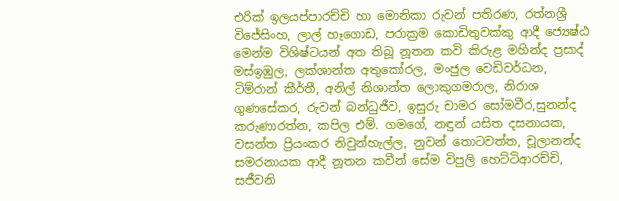එරික් ඉලයප්පාරච්චි හා මොනිකා රුවන් පතිරණ, රත්නශ්‍රී විජේසිංහ, ලාල් හෑගොඩ, පරාක්‍රම කොඩිතුවක්කු ආදී ජ්‍යෙෂ්ඨ මෙන්ම විශිෂ්ටයන් අත තිබූ නූතන කවි කිරුළ මහින්ද ප්‍රසාද් මස්ඉඹුල, ලක්ශාන්ත අතුකෝරල, මංජුල වෙඩිවර්ධන, ටිම්රාන් කීර්තී, අනිල් නිශාන්ත ලොකුගමරාල, නිරාශ ගුණසේකර, රුවන් බන්ධුජීව, ඉසුරු චාමර සෝමවීර,සුනන්ද කරුණාරත්න, කපිල එම්. ගමගේ, නඳුන් යසිත දසනායක, වසන්ත ප්‍රියංකර නිවුන්හැල්ල, නුවන් තොටවත්ත, චූලානන්ද සමරනායක ආදී නූතන කවීන් සේම විපුලි හෙට්ටිආරච්චි, සජීවනි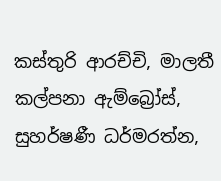කස්තුරි ආරච්චි, මාලතී කල්පනා ඇම්බ්‍රෝස්, සුහර්ෂණී ධර්මරත්න,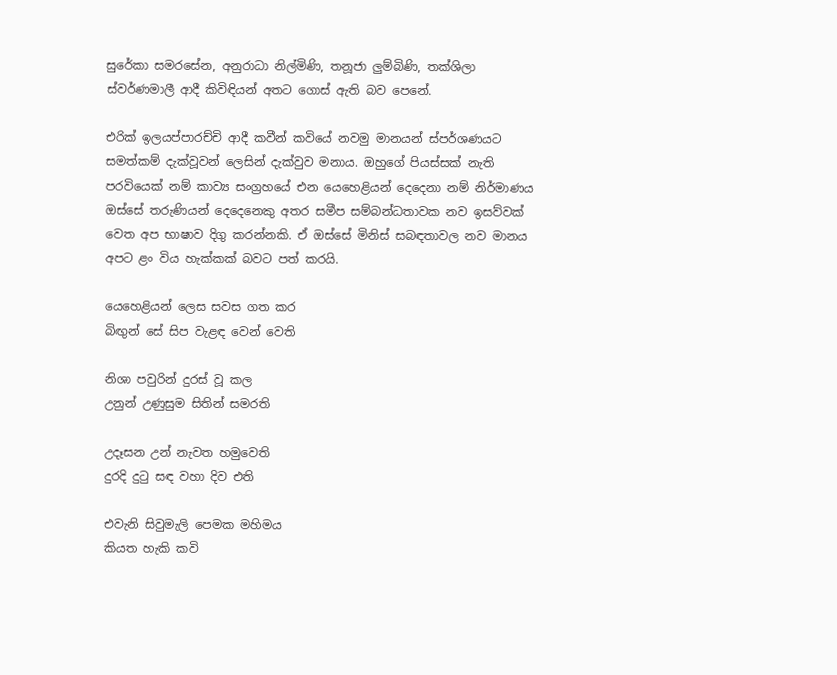සුරේකා සමරසේන, අනුරාධා නිල්මිණි, තනූජා ලුම්බිණි, තක්ශිලා ස්වර්ණමාලී ආදී කිවිඳියන් අතට ගොස් ඇති බව පෙනේ.

එරික් ඉලයප්පාරච්චි ආදී කවීන් කවියේ නවමු මානයන් ස්පර්ශණයට සමත්කම් දැක්වූවන් ලෙසින් දැක්වුව මනාය. ඔහුගේ පියස්සක් නැති පරවියෙක් නම් කාව්‍ය සංග්‍රහයේ එන යෙහෙළියන් දෙදෙනා නම් නිර්මාණය ඔස්සේ තරුණියන් දෙදෙනෙකු අතර සමීප සම්බන්ධතාවක නව ඉසව්වක් වෙත අප භාෂාව දිගු කරන්නකි. ඒ ඔස්සේ මිනිස් සබඳතාවල නව මානය අපට ළං විය හැක්කක් බවට පත් කරයි.

යෙහෙළියන් ලෙස සවස ගත කර
බිඟුන් සේ සිප වැළඳ වෙන් වෙති

නිශා පවුරින් දුරස් වූ කල
උනුන් උණුසුම සිතින් සමරති

උදෑසන උන් නැවත හමුවෙති
දුරදි දුටු සඳ වහා දිව එති

එවැනි සිවුමැලි පෙමක මහිමය
කියත හැකි කවි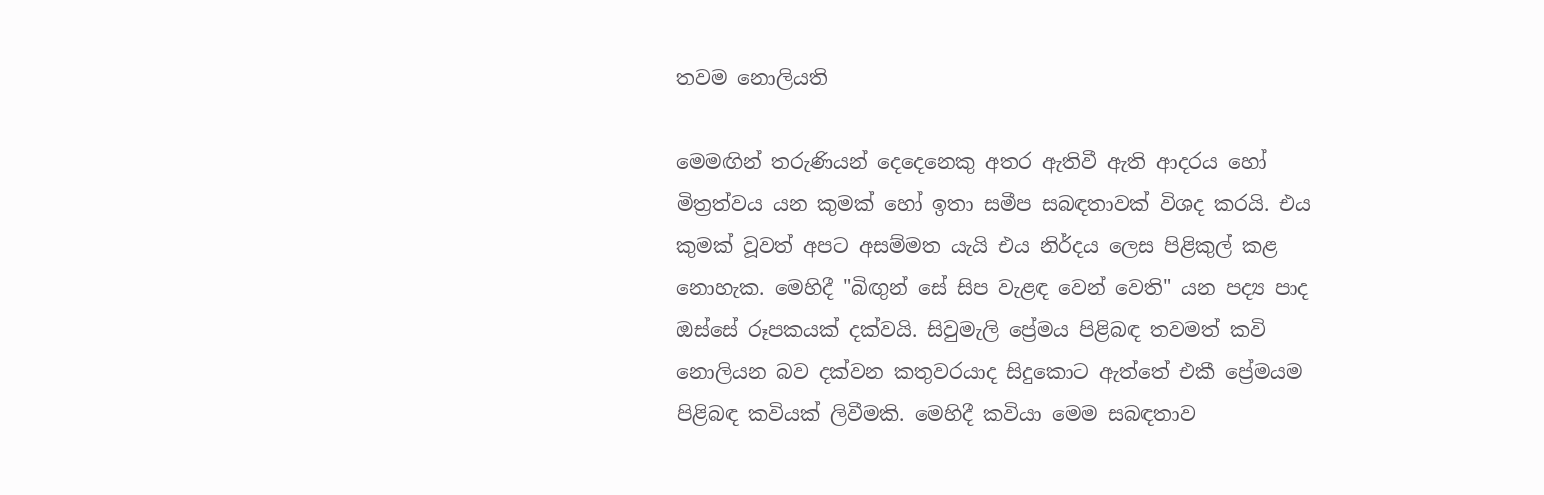තවම නොලියති

මෙමඟින් තරුණියන් දෙදෙනෙකු අතර ඇතිවී ඇති ආදරය හෝ මිත්‍රත්වය යන කුමක් හෝ ඉතා සමීප සබඳතාවක් විශද කරයි. එය කුමක් වූවත් අපට අසම්මත යැයි එය නිර්දය ලෙස පිළිකුල් කළ නොහැක. මෙහිදී "බිඟුන් සේ සිප වැළඳ වෙන් වෙති" යන පද්‍ය පාද ඔස්සේ රූපකයක් දක්වයි. සිවුමැලි ප්‍රේමය පිළිබඳ තවමත් කවි නොලියන බව දක්වන කතුවරයාද සිදුකොට ඇත්තේ එකී ප්‍රේමයම පිළිබඳ කවියක් ලිවීමකි. මෙහිදී කවියා මෙම සබඳතාව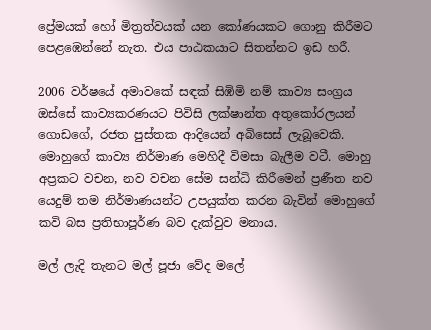ප්‍රේමයක් හෝ මිත්‍රත්වයක් යන කෝණයකට ගොනු කිරීමට පෙළඹෙන්නේ නැත. එය පාඨකයාට සිතන්නට ඉඩ හරී.

2006 වර්ෂයේ අමාවකේ සඳක් සිඹිමි නම් කාව්‍ය සංග්‍රය ඔස්සේ කාව්‍යකරණයට පිවිසි ලක්ෂාන්ත අතුකෝරලයන් ගොඩගේ, රජත පුස්තක ආදියෙන් අබිසෙස් ලැබූවෙකි. මොහුගේ කාව්‍ය නිර්මාණ මෙහිදී විමසා බැලීම වටී. මොහු අප්‍රකට වචන, නව වචන සේම සන්ධි කිරීමෙන් ප්‍රණීත නව යෙදුම් තම නිර්මාණයන්ට උපයුක්ත කරන බැවින් මොහුගේ කවි බස ප්‍රතිභාපූර්ණ බව දැක්වුව මනාය.

මල් ලැදි තැනට මල් පූජා වේද මලේ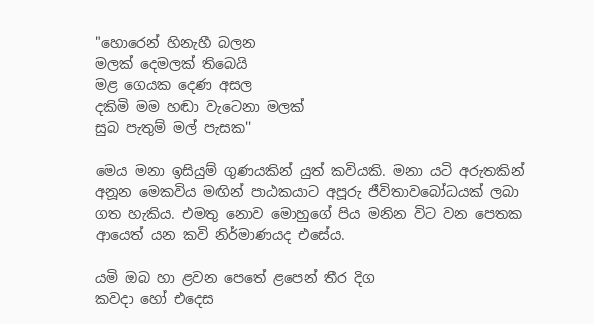"හොරෙන් හිනැහී බලන
මලක් දෙමලක් තිබෙයි
මළ ගෙයක දෙණ අසල
දකිමි මම හඬා වැටෙනා මලක්
සුබ පැතුම් මල් පැසක''

මෙය මනා ඉසියුම් ගුණයකින් යුත් කවියකි. මනා යටි අරුතකින් අනූන මෙකවිය මඟින් පාඨකයාට අපූරු ජීවිතාවබෝධයක් ලබා ගත හැකිය. එමතු නොව මොහුගේ පිය මනින විට වන පෙතක ආයෙත් යන කවි නිර්මාණයද එසේය.

යමි ඔබ හා ළවන පෙතේ ළපෙන් තීර දිග
කවදා හෝ එදෙස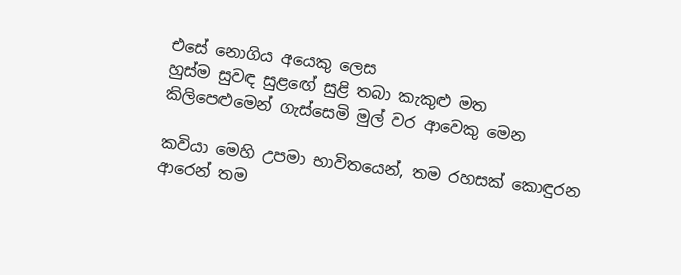එසේ නොගිය අයෙකු ලෙස
හුස්ම සුවඳ සුළඟේ සුළි තබා කැකුළු මත
කිලිපෙළුමෙන් ගැස්සෙමි මුල් වර ආවෙකු මෙන

කවියා මෙහි උපමා භාවිතයෙන්, තම රහසක් කොඳුරන ආරෙන් තම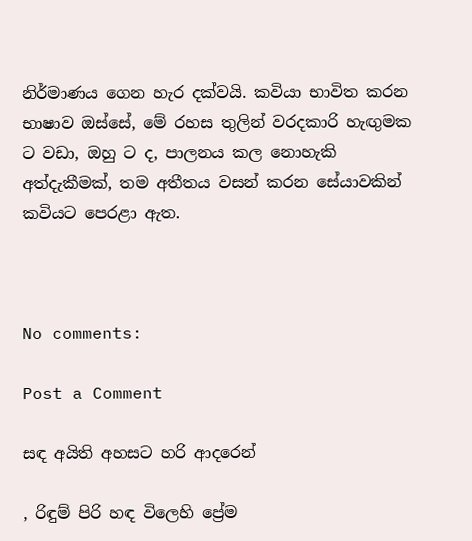නිර්මාණය ගෙන හැර දක්වයි. කවියා භාවිත කරන භාෂාව ඔස්සේ, මේ රහස තුලින් වරදකාරි හැඟුමක ට වඩා, ඔහු ට ද, පාලනය කල නොහැකි අත්දැකීමක්, තම අතීතය වසන් කරන සේයාවකින් කවියට පෙරළා ඇත.



No comments:

Post a Comment

සඳ අයිති අහසට හරි ආදරෙන්

, රිඳුම් පිරි හඳ විලෙහි ප්‍රේම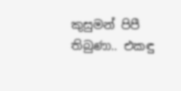කුසුමන් පිපී තිබුණා.. එකඳු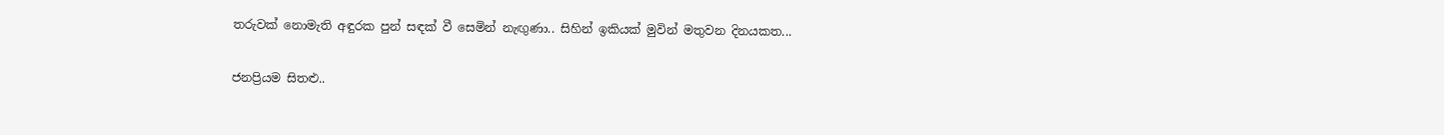තරුවක් නොමැති අඳුරක පුන් සඳක් වී සෙමින් නැඟුණා.. සිහින් ඉකියක් මුවින් මතුවන දිනයකත...

ජනප්‍රියම සිතළු..